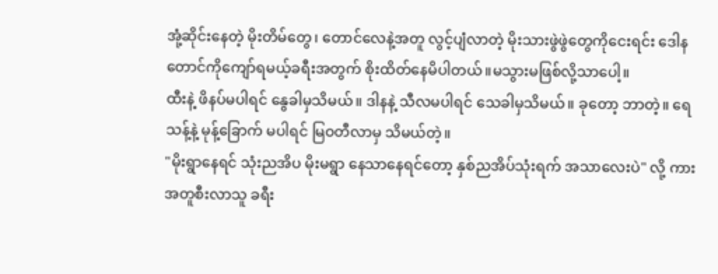အုံ့ဆိုင်းနေတဲ့ မိုးတိမ်တွေ၊ တောင်လေနဲ့အတူ လွင့်ပျံလာတဲ့ မိုးသားဖွဲဖွဲတွေကိုငေးရင်း ဒေါနတောင်ကိုကျော်ရမယ့်ခရီးအတွက် စိုးထိတ်နေမိပါတယ်။မသွားမဖြစ်လို့သာပေါ့။
ထီးနဲ့ ဖိနပ်မပါရင် နွေခါမှသိမယ်။ ဒါနနဲ့ သီလမပါရင် သေခါမှသိမယ်။ ခုတော့ ဘာတဲ့။ ရေသန့်နဲ့ မုန့်ခြောက် မပါရင် မြဝတီလာမှ သိမယ်တဲ့။
"မိုးရွာနေရင် သုံးညအိပ မိုးမရွာ နေသာနေရင်တော့ နှစ်ညအိပ်သုံးရက် အသာလေးပဲ" လို့ ကားအတူစီးလာသူ ခရီး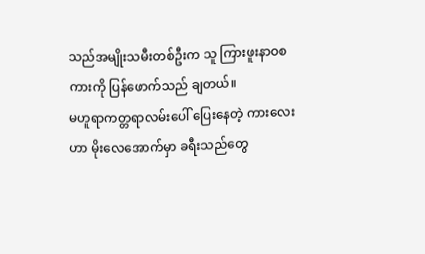သည်အမျိုးသမီးတစ်ဦးက သူ ကြားဖူးနာဝစကားကို ပြန်ဖောက်သည် ချတယ်။
မဟူရာကတ္တရာလမ်းပေါ် ပြေးနေတဲ့ ကားလေးဟာ မိုးလေအောက်မှာ ခရီးသည်တွေ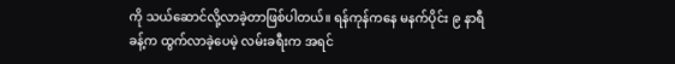ကို သယ်ဆောင်လို့လာခဲ့တာဖြစ်ပါတယ်။ ရန်ကုန်ကနေ မနက်ပိုင်း ၉ နာရီခန့်က ထွက်လာခဲ့ပေမဲ့ လမ်းခရီးက အရင်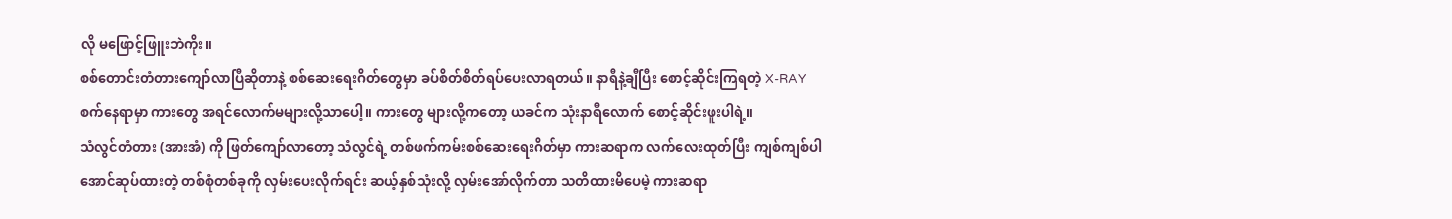လို မဖြောင့်ဖြူးဘဲကိုး။
စစ်တောင်းတံတားကျော်လာပြီဆိုတာနဲ့ စစ်ဆေးရေးဂိတ်တွေမှာ ခပ်စိတ်စိတ်ရပ်ပေးလာရတယ်။ နာရီနဲ့ချီပြီး စောင့်ဆိုင်းကြရတဲ့ X-RAY စက်နေရာမှာ ကားတွေ အရင်လောက်မများလို့သာပေါ့။ ကားတွေ များလို့ကတော့ ယခင်က သုံးနာရီလောက် စောင့်ဆိုင်းဖူးပါရဲ့။
သံလွင်တံတား (အားအံ) ကို ဖြတ်ကျော်လာတော့ သံလွင်ရဲ့ တစ်ဖက်ကမ်းစစ်ဆေးရေးဂိတ်မှာ ကားဆရာက လက်လေးထုတ်ပြီး ကျစ်ကျစ်ပါအောင်ဆုပ်ထားတဲ့ တစ်စုံတစ်ခုကို လှမ်းပေးလိုက်ရင်း ဆယ့်နှစ်သုံးလို့ လှမ်းအော်လိုက်တာ သတိထားမိပေမဲ့ ကားဆရာ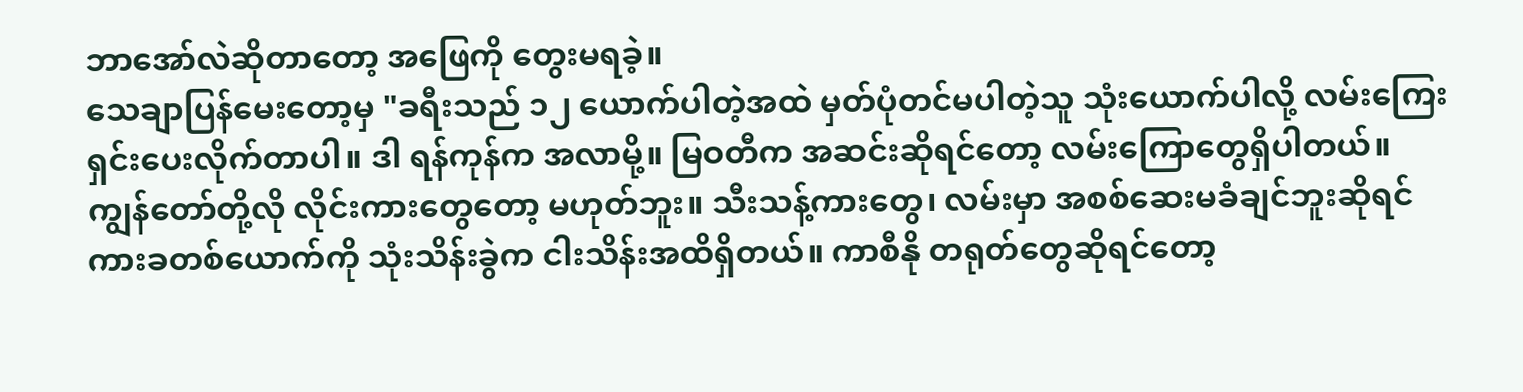ဘာအော်လဲဆိုတာတော့ အဖြေကို တွေးမရခဲ့။
သေချာပြန်မေးတော့မှ "ခရီးသည် ၁၂ ယောက်ပါတဲ့အထဲ မှတ်ပုံတင်မပါတဲ့သူ သုံးယောက်ပါလို့ လမ်းကြေးရှင်းပေးလိုက်တာပါ။ ဒါ ရန်ကုန်က အလာမို့။ မြဝတီက အဆင်းဆိုရင်တော့ လမ်းကြောတွေရှိပါတယ်။ ကျွန်တော်တို့လို လိုင်းကားတွေတော့ မဟုတ်ဘူး။ သီးသန့်ကားတွေ၊ လမ်းမှာ အစစ်ဆေးမခံချင်ဘူးဆိုရင် ကားခတစ်ယောက်ကို သုံးသိန်းခွဲက ငါးသိန်းအထိရှိတယ်။ ကာစီနို တရုတ်တွေဆိုရင်တော့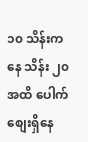၁၀ သိန်းကနေ သိန်း ၂၀ အထိ ပေါက်စျေးရှိနေ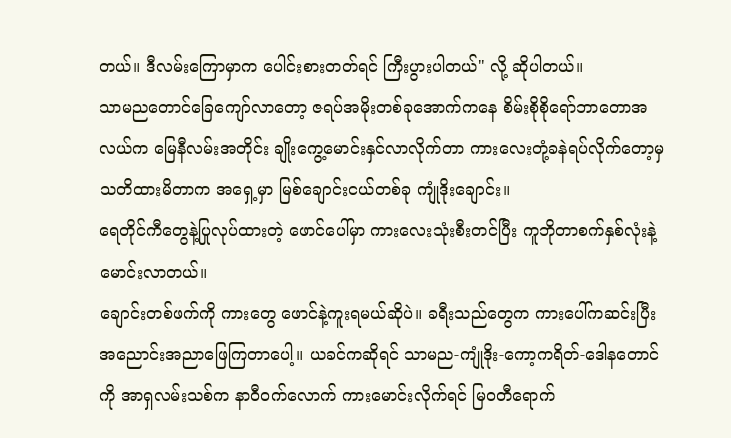တယ်။ ဒီလမ်းကြောမှာက ပေါင်းစားတတ်ရင် ကြီးပွားပါတယ်" လို့ ဆိုပါတယ်။
သာမညတောင်ခြေကျော်လာတော့ ဇရပ်အမိုးတစ်ခုအောက်ကနေ စိမ်းစိုစိုရော်ဘာတောအလယ်က မြေနီလမ်းအတိုင်း ချိုးကွေ့မောင်းနှင်လာလိုက်တာ ကားလေးတုံ့ခနဲရပ်လိုက်တော့မှ သတိထားမိတာက အရှေ့မှာ မြစ်ချောင်းငယ်တစ်ခု ကျုံဒိုးချောင်း။
ရေတိုင်ကီတွေနဲ့ပြုလုပ်ထားတဲ့ ဖောင်ပေါ်မှာ ကားလေးသုံးစီးတင်ပြီး ကူဘိုတာစက်နှစ်လုံးနဲ့ မောင်းလာတယ်။
ချောင်းတစ်ဖက်ကို ကားတွေ ဖောင်နဲ့ကူးရမယ်ဆိုပဲ။ ခရီးသည်တွေက ကားပေါ်ကဆင်းပြီး အညောင်းအညာဖြေကြတာပေါ့။ ယခင်ကဆိုရင် သာမည-ကျုံဒိုး-ကော့ကရိတ်-ဒေါနတောင်ကို အာရှလမ်းသစ်က နာဝီဝက်လောက် ကားမောင်းလိုက်ရင် မြဝတီရောက်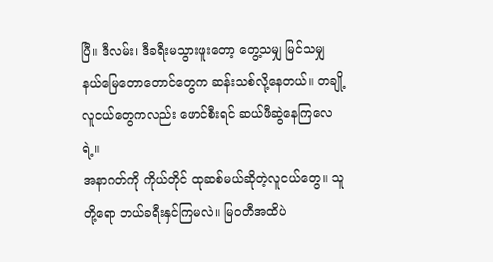ပြီ။ ဒီလမ်း၊ ဒီခရီးမသွားဖူးတော့ တွေ့သမျှ မြင်သမျှ နယ်မြေတောတောင်တွေက ဆန်းသစ်လို့နေတယ်။ တချို့လူငယ်တွေကလည်း ဖောင်စီးရင် ဆယ်ဖီဆွဲနေကြလေရဲ့။
အနာဂတ်ကို ကိုယ်တိုင် ထုဆစ်မယ်ဆိုတဲ့လူငယ်တွေ။ သူတို့ရော ဘယ်ခရီးနှင်ကြမလဲ။ မြဝတီအထိပဲ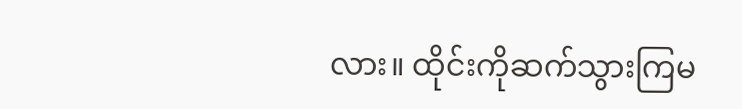လား။ ထိုင်းကိုဆက်သွားကြမ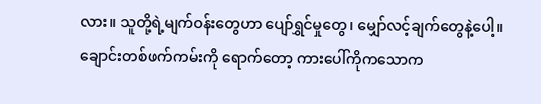လား။ သူတို့ရဲ့မျက်ဝန်းတွေဟာ ပျော်ရွှင်မှုတွေ၊ မျှော်လင့်ချက်တွေနဲ့ပေါ့။
ချောင်းတစ်ဖက်ကမ်းကို ရောက်တော့ ကားပေါ်ကိုကသောက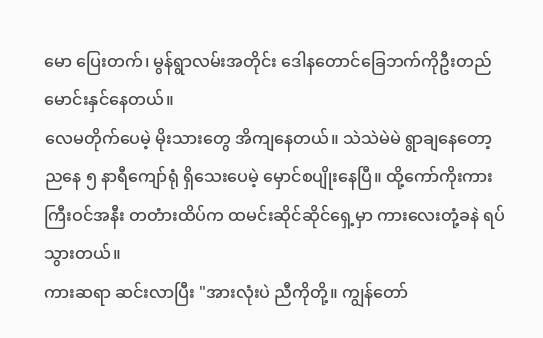မော ပြေးတက်၊ မွန်ရွာလမ်းအတိုင်း ဒေါနတောင်ခြေဘက်ကိုဦးတည်မောင်းနှင်နေတယ်။
လေမတိုက်ပေမဲ့ မိုးသားတွေ အိကျနေတယ်။ သဲသဲမဲမဲ ရွာချနေတော့ ညနေ ၅ နာရီကျော်ရုံ ရှိသေးပေမဲ့ မှောင်စပျိုးနေပြီ။ ထို့ကော်ကိုးကားကြီးဝင်အနီး တတံားထိပ်က ထမင်းဆိုင်ဆိုင်ရှေ့မှာ ကားလေးတုံ့ခနဲ ရပ်သွားတယ်။
ကားဆရာ ဆင်းလာပြီး "အားလုံးပဲ ညီကိုတို့။ ကျွန်တော်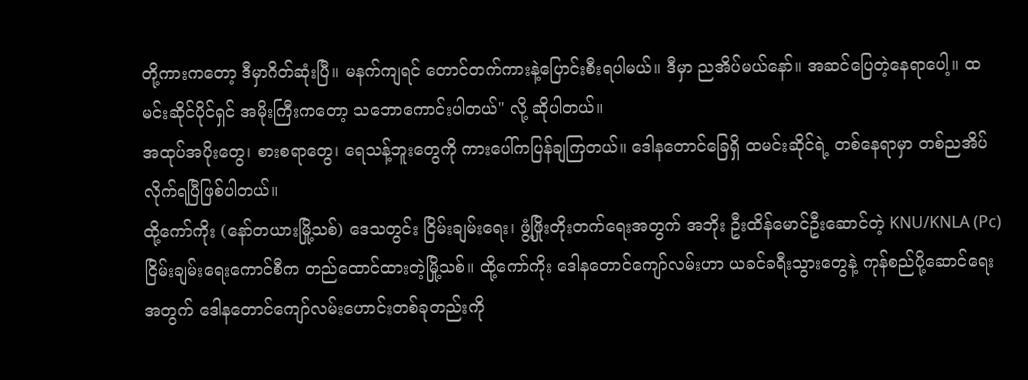တို့ကားကတော့ ဒီမှာဂိတ်ဆုံးပြီ။ မနက်ကျရင် တောင်တက်ကားနဲ့ပြောင်းစီးရပါမယ်။ ဒီမှာ ညအိပ်မယ်နော်။ အဆင်ပြေတဲ့နေရာပေါ့။ ထမင်းဆိုင်ပိုင်ရှင် အမိုးကြီးကတော့ သဘောကောင်းပါတယ်" လို့ ဆိုပါတယ်။
အထုပ်အပိုးတွေ၊ စားစရာတွေ၊ ရေသန့်ဘူးတွေကို ကားပေါ်ကပြန်ချကြတယ်။ ဒေါနတောင်ခြေရှိ ထမင်းဆိုင်ရဲ့ တစ်နေရာမှာ တစ်ညအိပ်လိုက်ရပြီဖြစ်ပါတယ်။
ထို့ကော်ကိုး (နော်တယားမြို့သစ်) ဒေသတွင်း ငြိမ်းချမ်းရေး၊ ဖွံ့ဖြိုးတိုးတက်ရေးအတွက် အဘိုး ဦးထိန်မောင်ဦးဆောင်တဲ့ KNU/KNLA (Pc) ငြိမ်းချမ်းရေးကောင်စီက တည်ထောင်ထားတဲ့မြို့သစ်။ ထို့ကော်ကိုး ဒေါနတောင်ကျော်လမ်းဟာ ယခင်ခရီးသွားတွေနဲ့ ကုန်စည်ပို့ဆောင်ရေးအတွက် ဒေါနတောင်ကျော်လမ်းဟောင်းတစ်ခုတည်းကို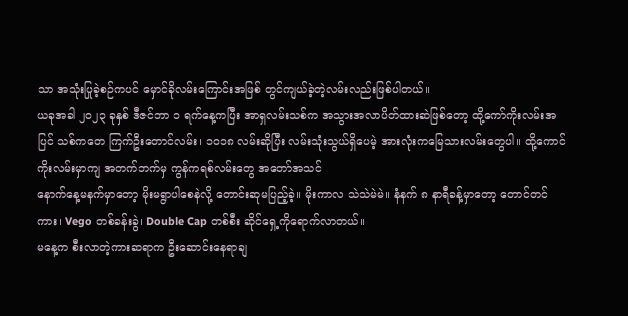သာ အသုံးပြုခဲ့စဉ်ကပင် မှောင်ခိုလမ်းကြောင်းအဖြစ် တွင်ကျယ်ခဲ့တဲ့လမ်းလည်းဖြစ်ပါတယ်။
ယခုအခါ ၂၀၂၃ ခုနှစ် ဒီဇင်ဘာ ၁ ရက်နေ့ကပြီး အာရှလမ်းသစ်က အသွားအလာပိတ်ထားဆဲဖြစ်တော့ ထို့ကော်ကိုးလမ်းအပြင် သစ်ကတေ ကြက်ဦးတောင်လမ်း၊ ၁၀၁၈ လမ်းဆိုပြီး လမ်းသုံးသွယ်ရှိပေမဲ့ အားလုံးကမြေသားလမ်းတွေပါ။ ထို့ကောင်ကိုးလမ်းမှာကျ အတက်ဘက်မှ ကွန်ကရစ်လမ်းတွေ အတော်အသင်
နောက်နေ့မနက်မှာတော့ မိုးမရွာပါစေနဲလို့ တောင်းဆုမပြည့်ခဲ့။ မိုးကာလ သဲသဲမဲမဲ။ နံနက် ၈ နာရီခန့်မှာတော့ တောင်တင်ကား၊ Vego တစ်ခန်းခွဲ၊ Double Cap တစ်စီး ဆိုင်ရှေ့ကိုရောက်လာတယ်။
မနေ့က စီးလာတဲ့ကားဆရာက ဦးဆောင်းနေရာချ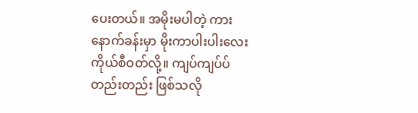ပေးတယ်။ အမိုးမပါတဲ့ ကားနောက်ခန်းမှာ မိုးကာပါးပါးလေးကိုယ်စီဝတ်လို့။ ကျပ်ကျပ်ပ်တည်းတည်း ဖြစ်သလို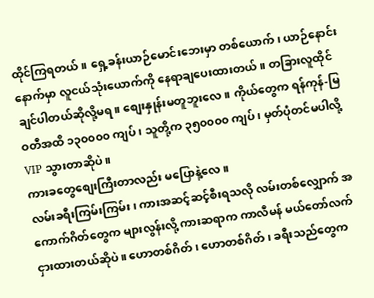ထိုင်ကြရတယ်။ ရှေ့ခန်းယာဉ်မောင်းဘေးမှာ တစ်ယောက်၊ ယာဉ်နောင်းနောက်မှာ လူငယ်သုံးယောက်ကို နေရာချပေးထားတယ်။ တခြားလူထိုင်ချင်ပါတယ်ဆိုလို့မရ။ စျေးနှုန်းမတူဘူးလေ။ ကိုယ်တွေက ရန်ကုန်-မြဝတီအထိ ၁၃၀၀၀၀ ကျပ်၊ သူတို့က ၃၅၀၀၀၀ ကျပ်၊ မှတ်ပုံတင်မပါလို့ VIP သွားတာဆိုပဲ။
ကားခတွေစျေးကြီးတာလည်း မပြောနဲ့လေ။
လမ်းခရီးကြမ်းကြမ်း၊ ကားအဆင့်ဆင့်စီးရသလို လမ်းတစ်လျှောက် အကောက်ဂိတ်တွေက များလွန်းလို့ ကားဆရာက ကာလီမန် မယ်တော်လက်ငှားထားတယ်ဆိုပဲ။ ဟောတစ်ဂိတ်၊ ဟောတစ်ဂိတ်၊ ခရီးသည်တွေက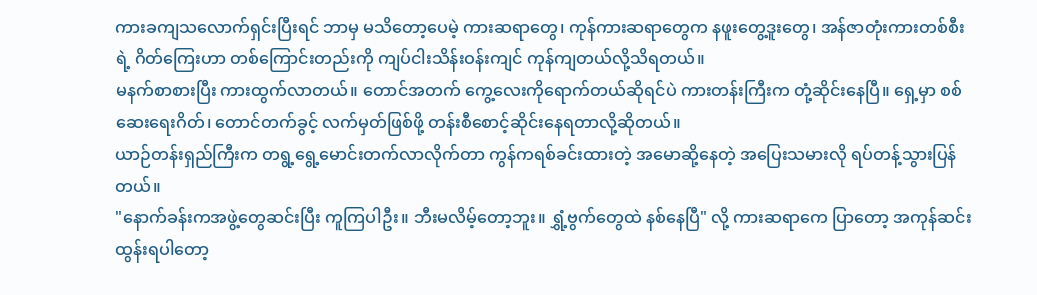ကားခကျသလောက်ရှင်းပြီးရင် ဘာမှ မသိတော့ပေမဲ့ ကားဆရာတွေ၊ ကုန်ကားဆရာတွေက နဖူးတွေ့ဒူးတွေ၊ အန်ဇာတုံးကားတစ်စီးရဲ့ ဂိတ်ကြေးဟာ တစ်ကြောင်းတည်းကို ကျပ်ငါးသိန်းဝန်းကျင် ကုန်ကျတယ်လို့သိရတယ်။
မနက်စာစားပြီး ကားထွက်လာတယ်။ တောင်အတက် ကွေ့လေးကိုရောက်တယ်ဆိုရင်ပဲ ကားတန်းကြီးက တုံ့ဆိုင်းနေပြီ။ ရှေ့မှာ စစ်ဆေးရေးဂိတ်၊ တောင်တက်ခွင့် လက်မှတ်ဖြစ်ဖို့ တန်းစီစောင့်ဆိုင်းနေရတာလို့ဆိုတယ်။
ယာဉ်တန်းရှည်ကြီးက တရွ့ရွေ့မောင်းတက်လာလိုက်တာ ကွန်ကရစ်ခင်းထားတဲ့ အမောဆို့နေတဲ့ အပြေးသမားလို ရပ်တန့်သွားပြန်တယ်။
"နောက်ခန်းကအဖွဲ့တွေဆင်းပြီး ကူကြပါဦး။ ဘီးမလိမ့်တော့ဘူး။ ရွှံ့ဗွက်တွေထဲ နစ်နေပြီ" လို့ ကားဆရာကေ ပြာတော့ အကုန်ဆင်းထွန်းရပါတော့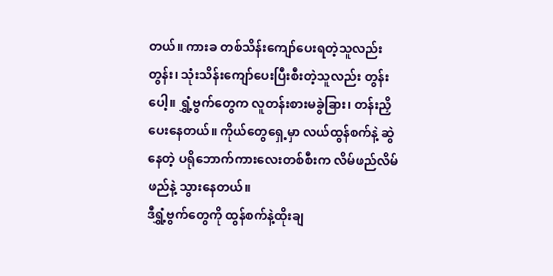တယ်။ ကားခ တစ်သိန်းကျော်ပေးရတဲ့သူလည်းတွန်း၊ သုံးသိန်းကျော်ပေးပြီးစီးတဲ့သူလည်း တွန်းပေါ့။ ရွှံ့ဗွက်တွေက လူတန်းစားမခွဲခြား၊ တန်းညှိပေးနေတယ်။ ကိုယ်တွေရှေ့မှာ လယ်ထွန်စက်နဲ့ ဆွဲနေတဲ့ ပရိုဘောက်ကားလေးတစ်စီးက လိမ်ဖည်လိမ်ဖည်နဲ့ သွားနေတယ်။
ဒီရွှံ့ဗွက်တွေကို ထွန်စက်နဲ့ထိုးချ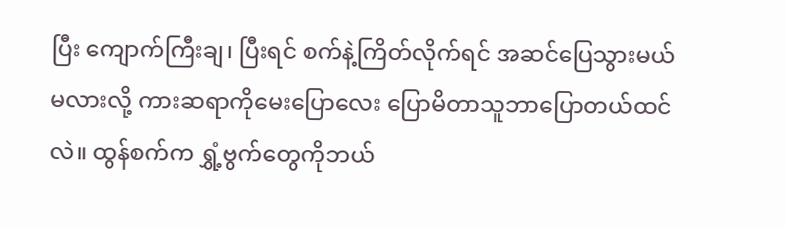ပြီး ကျောက်ကြီးချ၊ ပြီးရင် စက်နဲ့ကြိတ်လိုက်ရင် အဆင်ပြေသွားမယ်မလားလို့ ကားဆရာကိုမေးပြောလေး ပြောမိတာသူဘာပြောတယ်ထင်လဲ။ ထွန်စက်က ရွှံ့ဗွက်တွေကိုဘယ်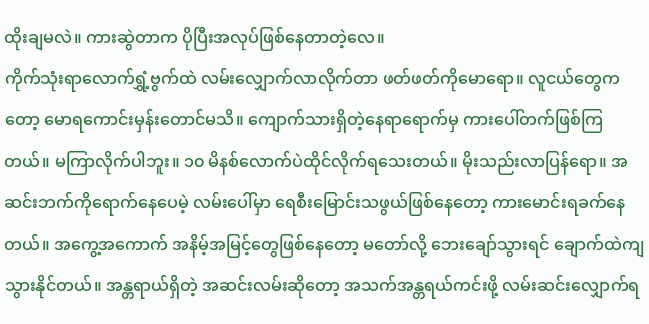ထိုးချမလဲ။ ကားဆွဲတာက ပိုပြီးအလုပ်ဖြစ်နေတာတဲ့လေ။
ကိုက်သုံးရာလောက်ရွှံ့ဗွက်ထဲ လမ်းလျှောက်လာလိုက်တာ ဖတ်ဖတ်ကိုမောရော။ လူငယ်တွေကတော့ မောရကောင်းမှန်းတောင်မသိ။ ကျောက်သားရှိတဲ့နေရာရောက်မှ ကားပေါ်တက်ဖြစ်ကြတယ်။ မကြာလိုက်ပါဘူး။ ၁၀ မိနစ်လောက်ပဲထိုင်လိုက်ရသေးတယ်။ မိုးသည်းလာပြန်ရော။ အဆင်းဘက်ကိုရောက်နေပေမဲ့ လမ်းပေါ်မှာ ရေစီးမြောင်းသဖွယ်ဖြစ်နေတော့ ကားမောင်းရခက်နေတယ်။ အကွေ့အကောက် အနိမ့်အမြင့်တွေဖြစ်နေတော့ မတော်လို့ ဘေးချော်သွားရင် ချောက်ထဲကျသွားနိုင်တယ်။ အန္တရာယ်ရှိတဲ့ အဆင်းလမ်းဆိုတော့ အသက်အန္တရယ်ကင်းဖို့ လမ်းဆင်းလျှောက်ရ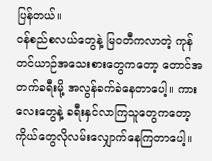ပြန်တယ်။
ဝန်စည်စလယ်တွေနဲ့ မြဝတီကလာတဲ့ ကုန်တင်ယာဉ်အသေးစားတွေကတော့ တောင်အတက်ခရီးမို့ အလွန်ခက်ခဲနေတာပေါ့။ ကားလေးတွေနဲ့ ခရီးနှင်လာကြသူတွေကတော့ ကိုယ်တွေလိုလမ်းလျှောက်နေကြတာပေါ့။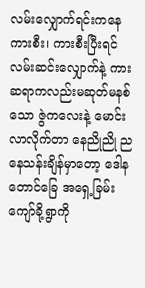လမ်းလျှောက်ရင်းကနေ ကားစီး၊ ကားစီးပြီးရင် လမ်းဆင်းလျှောက်နဲ့ ကားဆရာကလည်းမဆုတ်မနစ်သော ဇွဲကလေးနဲ့ မောင်းလာလိုက်တာ နေညိုညို ညနေသန်းချိန်မှာတော့ ဒေါနတောင်ခြေ အရှေ့ခြမ်း ကျော်ခို့ရွာကို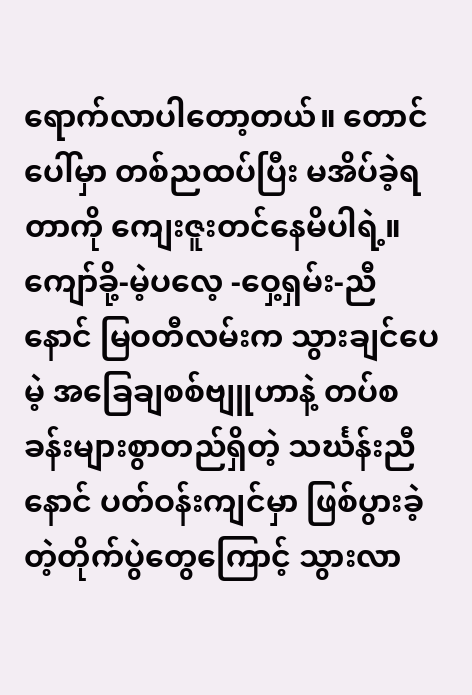ရောက်လာပါတော့တယ်။ တောင်ပေါ်မှာ တစ်ညထပ်ပြီး မအိပ်ခဲ့ရတာကို ကျေးဇူးတင်နေမိပါရဲ့။
ကျော်ခို့-မဲ့ပလေ့ -ဝှေ့ရှမ်း-ညီနောင် မြဝတီလမ်းက သွားချင်ပေမဲ့ အခြေချစစ်ဗျူဟာနဲ့ တပ်စခန်းများစွာတည်ရှိတဲ့ သင်္ဃန်းညီနောင် ပတ်ဝန်းကျင်မှာ ဖြစ်ပွားခဲ့တဲ့တိုက်ပွဲတွေကြောင့် သွားလာ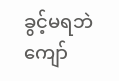ခွင့်မရဘဲ ကျော်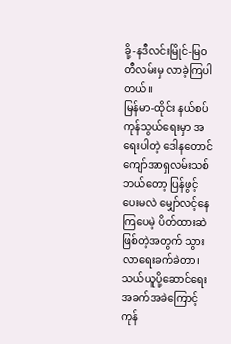ခို့-နဒီလင်းမြိုင်-မြဝတီလမ်းမှ လာခဲ့ကြပါတယ်။
မြန်မာ-ထိုင်း နယ်စပ်ကုန်သွယ်ရေးမှာ အရေးပါတဲ့ ဒေါနတောင်ကျော်အာရှလမ်းသစ် ဘယ်တော့ ပြန်ဖွင့်ပေးမလဲ မျှော်လင့်နေကြပေမဲ့ ပိတ်ထားဆဲ ဖြစ်တဲ့အတွက် သွားလာရေးခက်ခဲတာ၊ သယ်ယူပို့ဆောင်ရေး အခက်အခဲကြောင့် ကုန်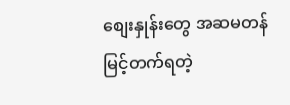စျေးနှုန်းတွေ အဆမတန် မြင့်တက်ရတဲ့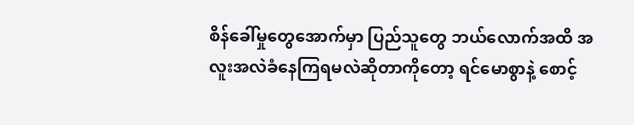စိန်ခေါ်မှုတွေအောက်မှာ ပြည်သူတွေ ဘယ်လောက်အထိ အလူးအလဲခံနေကြရမလဲဆိုတာကိုတော့ ရင်မောစွာနဲ့ စောင့်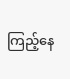ကြည့်နေ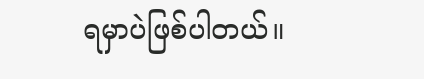ရမှာပဲဖြစ်ပါတယ်။